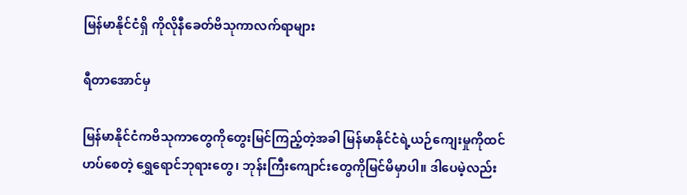မြန်မာနိုင်ငံရှိ ကိုလိုနီခေတ်ဗိသုကာလက်ရာများ

ရီတာအောင်မှ

မြန်မာနိုင်ငံကဗိသုကာတွေကိုတွေးမြင်ကြည့်တဲ့အခါ မြန်မာနိုင်ငံရဲ့ယဉ်ကျေးမှုကိုထင်ဟပ်စေတဲ့ ရွှေရောင်ဘုရားတွေ၊ ဘုန်းကြီးကျောင်းတွေကိုမြင်မိမှာပါ။ ဒါပေမဲ့လည်း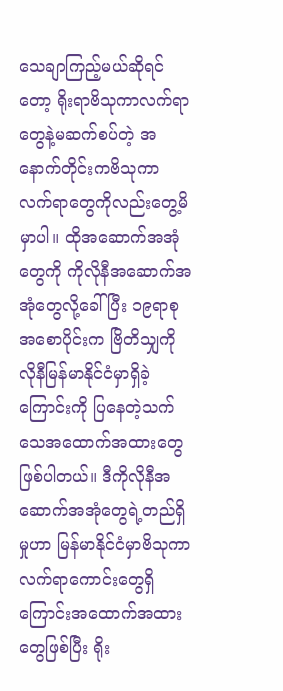သေချာကြည့်မယ်ဆိုရင်တော့ ရိုးရာဗိသုကာလက်ရာတွေနဲ့မဆက်စပ်တဲ့ အနောက်တိုင်းကဗိသုကာလက်ရာတွေကိုလည်းတွေ့မိမှာပါ။ ထိုအဆောက်အအုံတွေကို ကိုလိုနီအဆောက်အအုံတွေလို့ခေါ်ပြီး ၁၉ရာစုအစောပိုင်းက ဗြိတိသျှကိုလိုနီမြန်မာနိုင်ငံမှာရှိခဲ့ကြောင်းကို ပြနေတဲ့သက်သေအထောက်အထားတွေဖြစ်ပါတယ်။ ဒီကိုလိုနီအဆောက်အအုံတွေရဲ့တည်ရှိမှုဟာ မြန်မာနိုင်ငံမှာဗိသုကာလက်ရာကောင်းတွေရှိကြောင်းအထောက်အထားတွေဖြစ်ပြီး ရိုး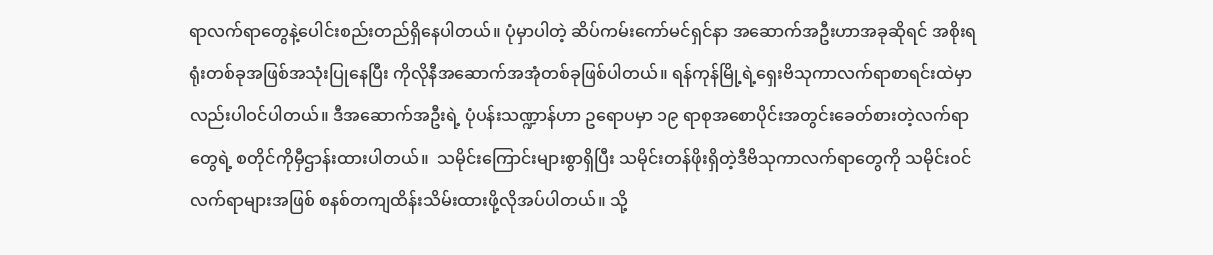ရာလက်ရာတွေနဲ့ပေါင်းစည်းတည်ရှိနေပါတယ်။ ပုံမှာပါတဲ့ ဆိပ်ကမ်းကော်မင်ရှင်နာ အဆောက်အဦးဟာအခုဆိုရင် အစိုးရရုံးတစ်ခုအဖြစ်အသုံးပြုနေပြီး ကိုလိုနီအဆောက်အအုံတစ်ခုဖြစ်ပါတယ်။ ရန်ကုန်မြို့ရဲ့ရှေးဗိသုကာလက်ရာစာရင်းထဲမှာလည်းပါဝင်ပါတယ်။ ဒီအဆောက်အဦးရဲ့ ပုံပန်းသဏ္ဍာန်ဟာ ဥရောပမှာ ၁၉ ရာစုအစောပိုင်းအတွင်းခေတ်စားတဲ့လက်ရာတွေရဲ့ စတိုင်ကိုမှီဌာန်းထားပါတယ်။  သမိုင်းကြောင်းများစွာရှိပြီး သမိုင်းတန်ဖိုးရှိတဲ့ဒီဗိသုကာလက်ရာတွေကို သမိုင်းဝင်လက်ရာများအဖြစ် စနစ်တကျထိန်းသိမ်းထားဖို့လိုအပ်ပါတယ်။ သို့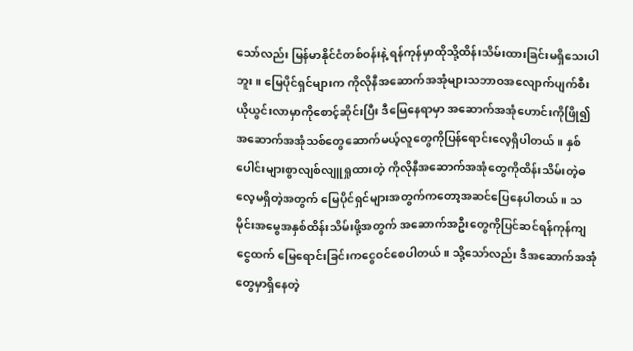သော်လည်း မြန်မာနိုင်ငံတစ်ဝန်းနဲ့ ရန်ကုန်မှာထိုသို့ထိန်းသိမ်းထားခြင်းမရှိသေးပါဘူး။ မြေပိုင်ရှင်များက ကိုလိုနီအဆောက်အအုံများသဘာဝအလျောက်ပျက်စီးယိုယွင်းလာမှာကိုစောင့်ဆိုင်းပြီး ဒီမြေနေရာမှာ အဆောက်အအုံဟောင်းကိုဖြို၍ အဆောက်အအုံသစ်တွေဆောက်မယ့်လူတွေကိုပြန်ရောင်းလေ့ရှိပါတယ်။ နှစ်ပေါင်းများစွာလျစ်လျူရှုထားတဲ့ ကိုလိုနီအဆောက်အအုံတွေကိုထိန်းသိမ်းတဲ့ဓလေ့မရှိတဲ့အတွက် မြေပိုင်ရှင်များအတွက်ကတော့အဆင်ပြေနေပါတယ်။ သမိုင်းအမွေအနှစ်ထိန်းသိမ်းဖို့အတွက် အဆောက်အဦးတွေကိုပြင်ဆင်ရန်ကုန်ကျငွေထက် မြေရောင်းခြင်းကငွေဝင်စေပါတယ်။ သို့သော်လည်း ဒီအဆောက်အအုံတွေမှာရှိနေတဲ့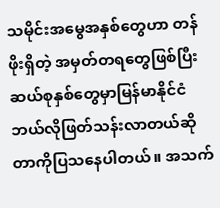သမိုင်းအမွေအနှစ်တွေဟာ တန်ဖိုးရှိတဲ့ အမှတ်တရတွေဖြစ်ပြီး ဆယ်စုနှစ်တွေမှာမြန်မာနိုင်ငံဘယ်လိုဖြတ်သန်းလာတယ်ဆိုတာကိုပြသနေပါတယ်။ အသက်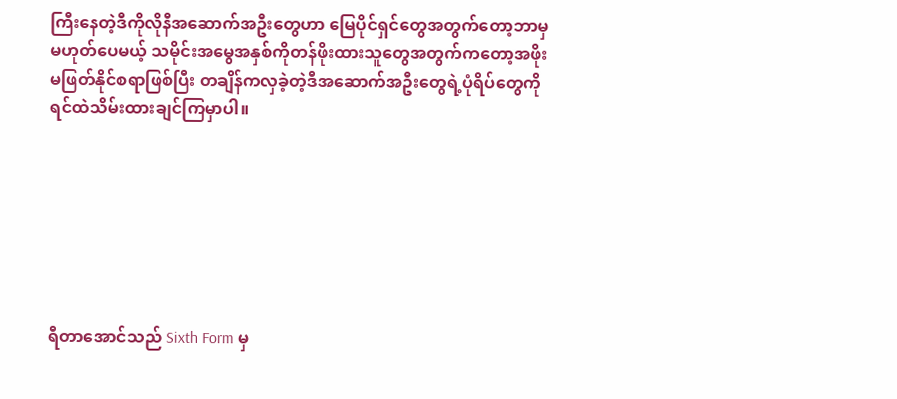ကြီးနေတဲ့ဒီကိုလိုနီအဆောက်အဦးတွေဟာ မြေပိုင်ရှင်တွေအတွက်တော့ဘာမှမဟုတ်ပေမယ့် သမိုင်းအမွေအနှစ်ကိုတန်ဖိုးထားသူတွေအတွက်ကတော့အဖိုးမဖြတ်နိုင်စရာဖြစ်ပြီး တချိန်ကလှခဲ့တဲ့ဒီအဆောက်အဦးတွေရဲ့ပုံရိပ်တွေကိုရင်ထဲသိမ်းထားချင်ကြမှာပါ။







ရီတာအောင်သည် Sixth Form မှ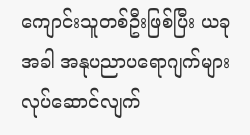ကျောင်းသူတစ်ဦးဖြစ်ပြီး ယခုအခါ အနုပညာပရောဂျက်များလုပ်ဆောင်လျက်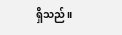ရှိသည်။